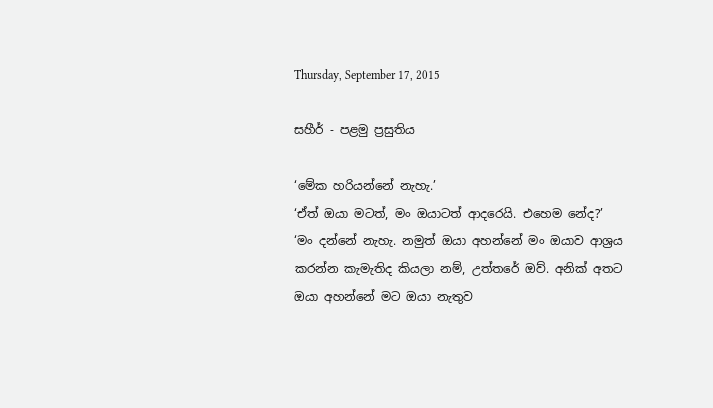Thursday, September 17, 2015

සහීර් - පළමු ප්‍රසුතිය

‘මේක හරියන්නේ නැහැ.’
‘ඒත් ඔයා මටත්, මං ඔයාටත් ආදරෙයි. එහෙම නේද?’
‘මං දන්නේ නැහැ. නමුත් ඔයා අහන්නේ මං ඔයාව ආශ්‍රය කරන්න කැමැතිද කියලා නම්, උත්තරේ ඔව්. අනික් අතට ඔයා අහන්නේ මට ඔයා නැතුව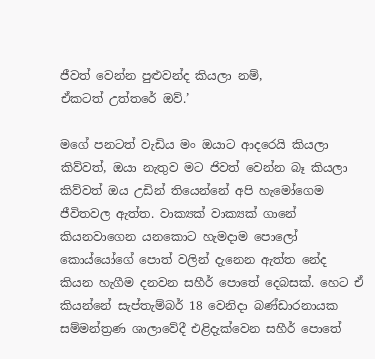ජීවත් වෙන්න පුළුවන්ද කියලා නම්,
ඒකටත් උත්තරේ ඔව්.’

මගේ පනටත් වැඩිය මං ඔයාට ආදරෙයි කියලා කිව්වත්, ඔයා නැතුව මට ජිවත් වෙන්න බෑ කියලා කිව්වත් ඔය උඩින් තියෙන්නේ අපි හැමෝගෙම ජීවිතවල ඇත්ත. වාක්‍යක් වාක්‍යක් ගානේ කියනවාගෙන යනකොට හැමදාම පොලෝ කොය්යෝගේ පොත් වලින් දැනෙන ඇත්ත නේද කියන හැගීම දනවන සහීර් පොතේ දෙබසක්. හෙට ඒ කියන්නේ සැප්තැම්බර් 18 වෙනිදා බණ්ඩාරනායක සම්මන්ත්‍රණ ශාලාවේදී එළිදැක්වෙන සහීර් පොතේ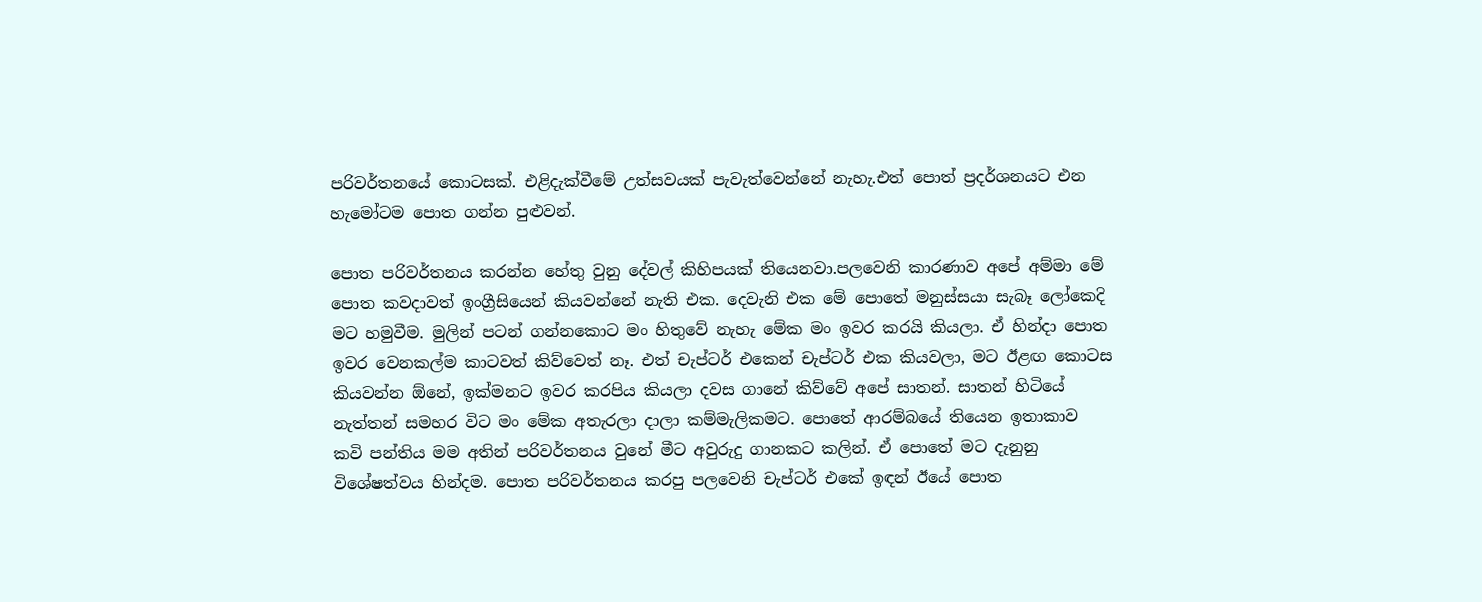පරිවර්තනයේ කොටසක්. එළිදැක්වීමේ උත්සවයක් පැවැත්වෙන්නේ නැහැ.එත් පොත් ප්‍රදර්ශනයට එන හැමෝටම පොත ගන්න පුළුවන්.

පොත පරිවර්තනය කරන්න හේතු වුනු දේවල් කිහිපයක් තියෙනවා.පලවෙනි කාරණාව අපේ අම්මා මේ පොත කවදාවත් ඉංග්‍රීසියෙන් කියවන්නේ නැති එක. දෙවැනි එක මේ පොතේ මනුස්සයා සැබෑ ලෝකෙදි මට හමුවීම. මුලින් පටන් ගන්නකොට මං හිතුවේ නැහැ මේක මං ඉවර කරයි කියලා. ඒ හින්දා පොත ඉවර වෙනකල්ම කාටවත් කිව්වෙත් නෑ. එත් චැප්ටර් එකෙන් චැප්ටර් එක කියවලා, මට ඊළඟ කොටස කියවන්න ඕනේ, ඉක්මනට ඉවර කරපිය කියලා දවස ගානේ කිව්වේ අපේ සාතන්. සාතන් හිටියේ නැත්තන් සමහර විට මං මේක අතැරලා දාලා කම්මැලිකමට. පොතේ ආරම්බයේ තියෙන ඉතාකාව කවි පන්තිය මම අතින් පරිවර්තනය වුනේ මීට අවුරුදු ගානකට කලින්. ඒ පොතේ මට දැනුනු විශේෂත්වය හින්දම. පොත පරිවර්තනය කරපු පලවෙනි චැප්ටර් එකේ ඉඳන් ඊයේ පොත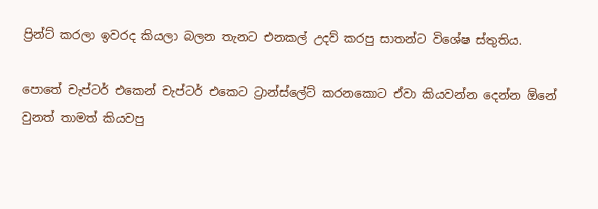ප්‍රින්ට් කරලා ඉවරද කියලා බලන තැනට එනකල් උදව් කරපු සාතන්ට විශේෂ ස්තුතිය.

පොතේ චැප්ටර් එකෙන් චැප්ටර් එකෙට ට්‍රාන්ස්ලේට් කරනකොට ඒවා කියවන්න දෙන්න ඕනේ වුනත් තාමත් කියවපු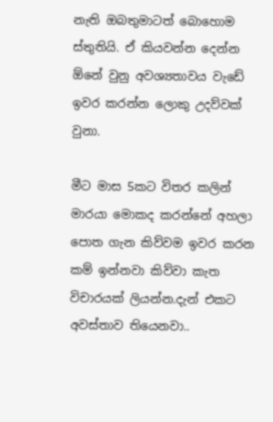නැති ඔබතුමාටත් බොහොම ස්තුතියි. ඒ කියවන්න දෙන්න ඕනේ වුනු අවශ්‍යතාවය වැඩේ ඉවර කරන්න ලොකු උදව්වක් වුනා.

මීට මාස 5කට විතර කලින් මාරයා මොකද කරන්නේ අහලා පොත ගැන කිව්වම ඉවර කරන කම් ඉන්නවා කිව්වා කැත විචාරයක් ලියන්න.දැන් එකට අවස්තාව තියෙනවා..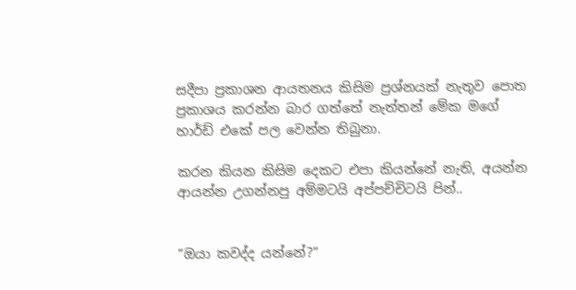සදීපා ප්‍රකාශන ආයතනය කිසිම ප්‍රශ්නයක් නැතුව පොත ප්‍රකාශය කරන්න බාර ගත්තේ නැත්තන් මේක මගේ හාර්ඩ් එකේ පල වෙන්න තිබුනා.

කරන කියන කිසිම දෙකට එපා කියන්නේ නැති, අයන්න ආයන්න උගන්නපු අම්මටයි අප්පච්චිටයි පින්..


”ඔයා කවද්ද යන්නේ?”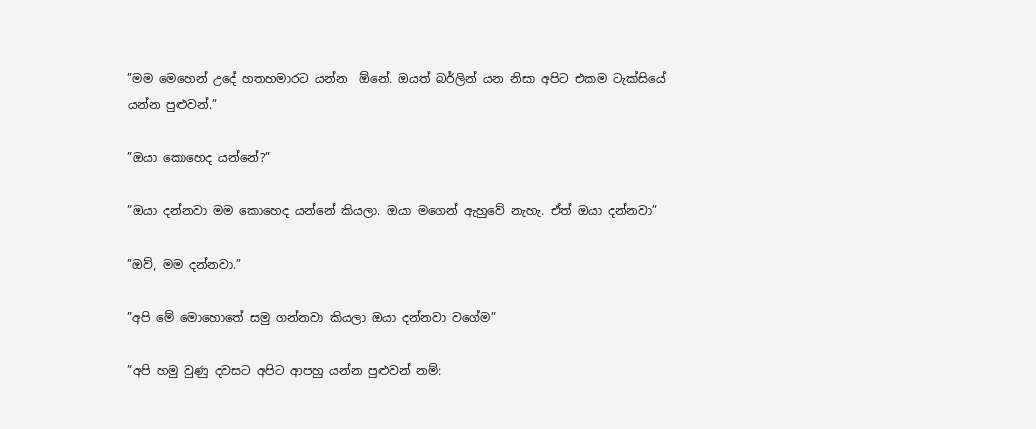”මම මෙහෙන් උදේ හතහමාරට යන්න  ඕනේ. ඔයත් බර්ලින් යන නිසා අපිට එකම ටැක්සියේ යන්න පුළුවන්.”

”ඔයා කොහෙද යන්නේ?”

”ඔයා දන්නවා මම කොහෙද යන්නේ කියලා. ඔයා මගෙන් ඇහුවේ නැහැ. ඒත් ඔයා දන්නවා”

”ඔව්, මම දන්නවා.”

”අපි මේ මොහොතේ සමු ගන්නවා කියලා ඔයා දන්නවා වගේම”

”අපි හමු වුණු දවසට අපිට ආපහු යන්න පුළුවන් නම්: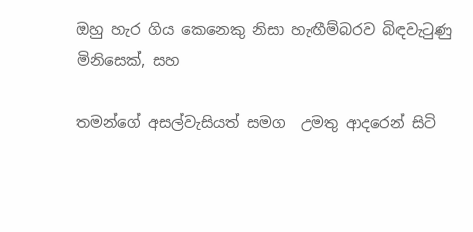ඔහු හැර ගිය කෙනෙකු නිසා හැඟීම්බරව බිඳවැටුණු මිනිසෙක්, සහ

තමන්ගේ අසල්වැසියත් සමග  උමතු ආදරෙන් සිටි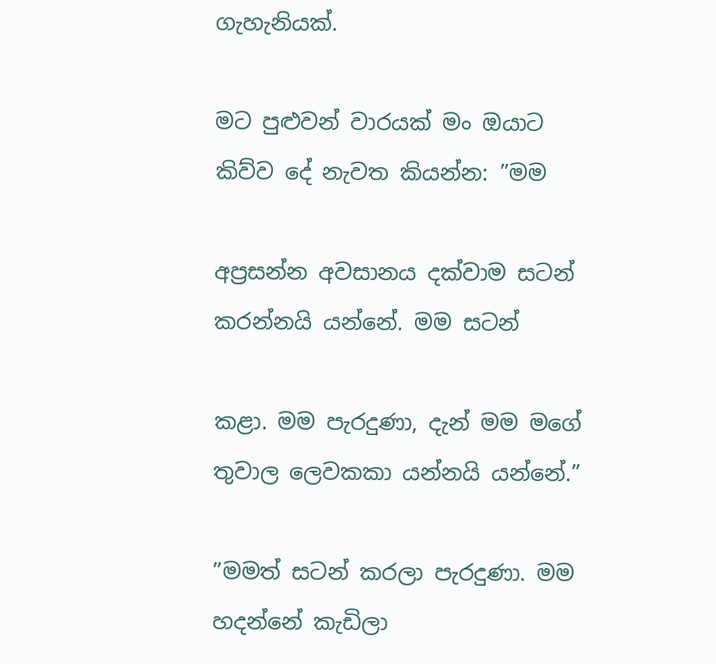ගැහැනියක්.

මට පුළුවන් වාරයක් මං ඔයාට කිව්ව දේ නැවත කියන්න: ”මම

අප්‍රසන්න අවසානය දක්වාම සටන් කරන්නයි යන්නේ. මම සටන්

කළා. මම පැරදුණා, දැන් මම මගේ තුවාල ලෙවකකා යන්නයි යන්නේ.”

”මමත් සටන් කරලා පැරදුණා. මම හදන්නේ කැඩිලා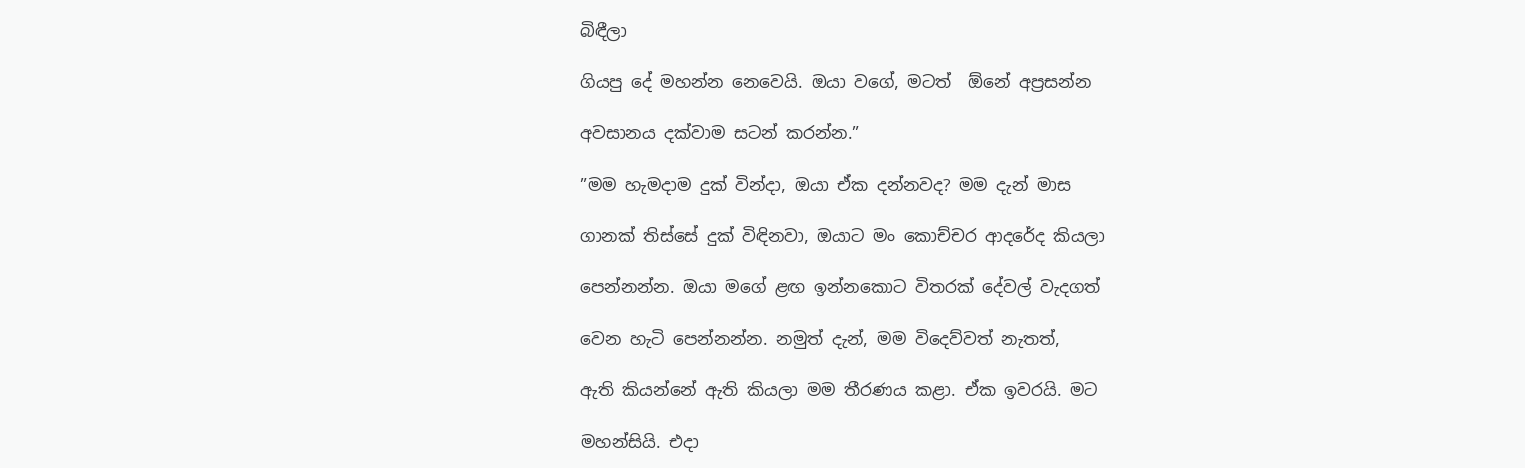බිඳීලා

ගියපු දේ මහන්න නෙවෙයි. ඔයා වගේ, මටත්  ඕනේ අප්‍රසන්න

අවසානය දක්වාම සටන් කරන්න.”

”මම හැමදාම දුක් වින්දා, ඔයා ඒක දන්නවද? මම දැන් මාස

ගානක් තිස්සේ දුක් විඳිනවා, ඔයාට මං කොච්චර ආදරේද කියලා

පෙන්නන්න. ඔයා මගේ ළඟ ඉන්නකොට විතරක් දේවල් වැදගත්

වෙන හැටි පෙන්නන්න. නමුත් දැන්, මම විදෙව්වත් නැතත්,

ඇති කියන්නේ ඇති කියලා මම තීරණය කළා. ඒක ඉවරයි. මට

මහන්සියි. එදා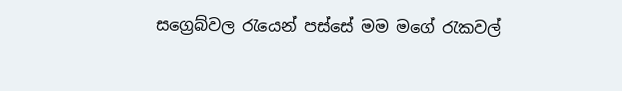සග්‍රෙබ්වල රැයෙන් පස්සේ මම මගේ රැකවල්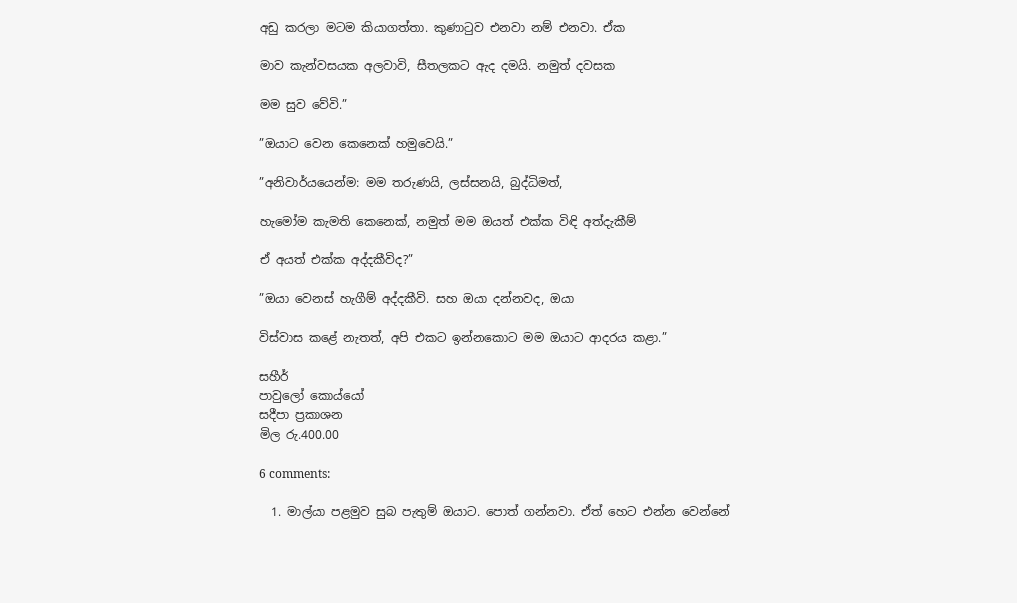අඩු කරලා මටම කියාගත්තා. කුණාටුව එනවා නම් එනවා. ඒක

මාව කැන්වසයක අලවාවි, සීතලකට ඇද දමයි. නමුත් දවසක

මම සුව වේවි.”

”ඔයාට වෙන කෙනෙක් හමුවෙයි.”

”අනිවාර්යයෙන්ම: මම තරුණයි, ලස්සනයි, බුද්ධිමත්,

හැමෝම කැමති කෙනෙක්, නමුත් මම ඔයත් එක්ක විඳි අත්දැකීම්

ඒ අයත් එක්ක අද්දකීවිද?”

”ඔයා වෙනස් හැගීම් අද්දකීවි. සහ ඔයා දන්නවද, ඔයා

විස්වාස කළේ නැතත්, අපි එකට ඉන්නකොට මම ඔයාට ආදරය කළා.”

සහීර්
පාවුලෝ කොය්යෝ
සදීපා ප්‍රකාශන
මිල රු.400.00

6 comments:

  1. මාල්යා පළමුව සුබ පැතුම් ඔයාට. පොත් ගන්නවා. ඒත් හෙට එන්න වෙන්නේ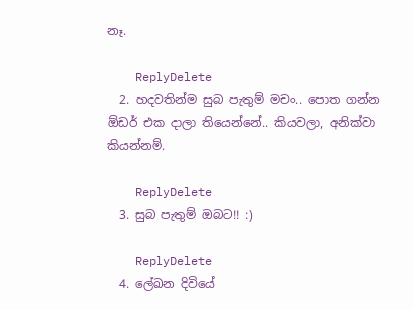නෑ.

    ReplyDelete
  2. හදවතින්ම සුබ පැතුම් මචං.. පොත ගන්න ඕඩර් එක දාලා තියෙන්නේ.. කියවලා, අනික්වා කියන්නම්.

    ReplyDelete
  3. සුබ පැතුම් ඔබට!! :)

    ReplyDelete
  4. ලේඛන දිවියේ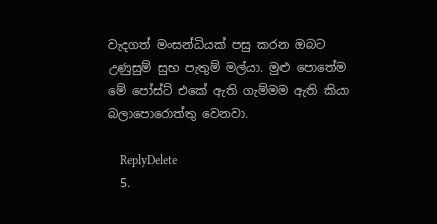වැදගත් මංසන්ධියක් පසු කරන ඔබට උණුසුම් සුභ පැතුම් මල්යා. මුළු පොතේම මේ පෝස්ට් එකේ ඇති ගැම්මම ඇති කියා බලාපොරොත්තු වෙනවා.

    ReplyDelete
  5.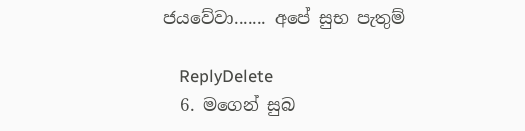ජයවේවා....... අපේ සුභ පැතුම්

    ReplyDelete
  6. මගෙන් සුබ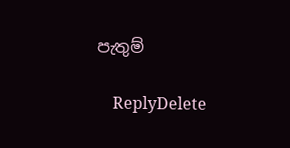පැතුම්

    ReplyDelete